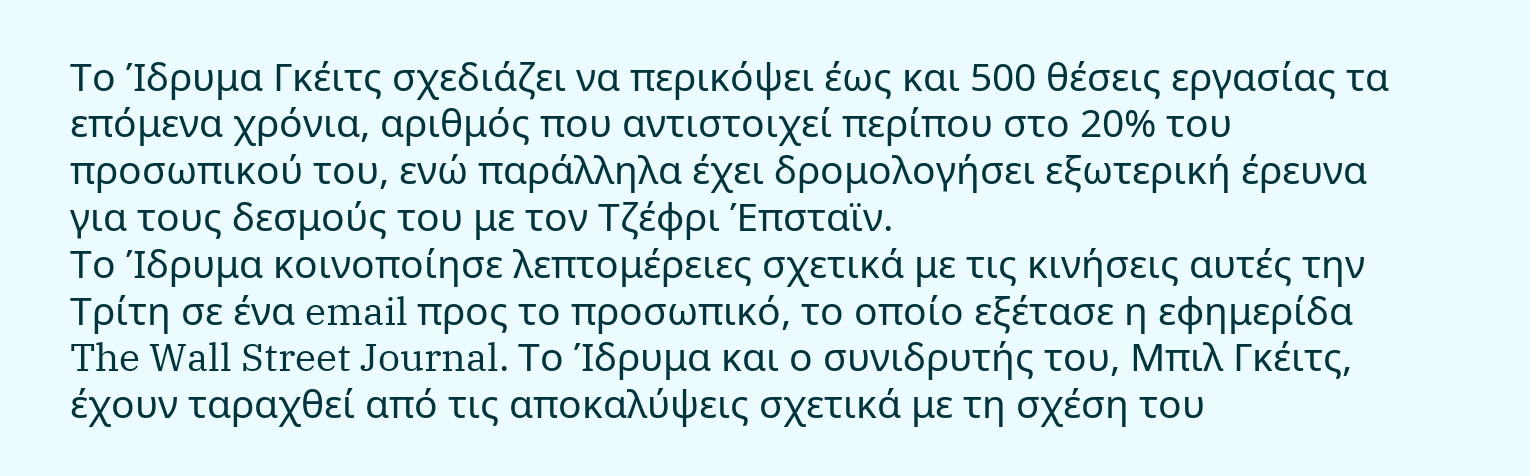Το Ίδρυμα Γκέιτς σχεδιάζει να περικόψει έως και 500 θέσεις εργασίας τα επόμενα χρόνια, αριθμός που αντιστοιχεί περίπου στο 20% του προσωπικού του, ενώ παράλληλα έχει δρομολογήσει εξωτερική έρευνα για τους δεσμούς του με τον Τζέφρι Έπσταϊν.
Το Ίδρυμα κοινοποίησε λεπτομέρειες σχετικά με τις κινήσεις αυτές την Τρίτη σε ένα email προς το προσωπικό, το οποίο εξέτασε η εφημερίδα The Wall Street Journal. Το Ίδρυμα και ο συνιδρυτής του, Μπιλ Γκέιτς, έχουν ταραχθεί από τις αποκαλύψεις σχετικά με τη σχέση του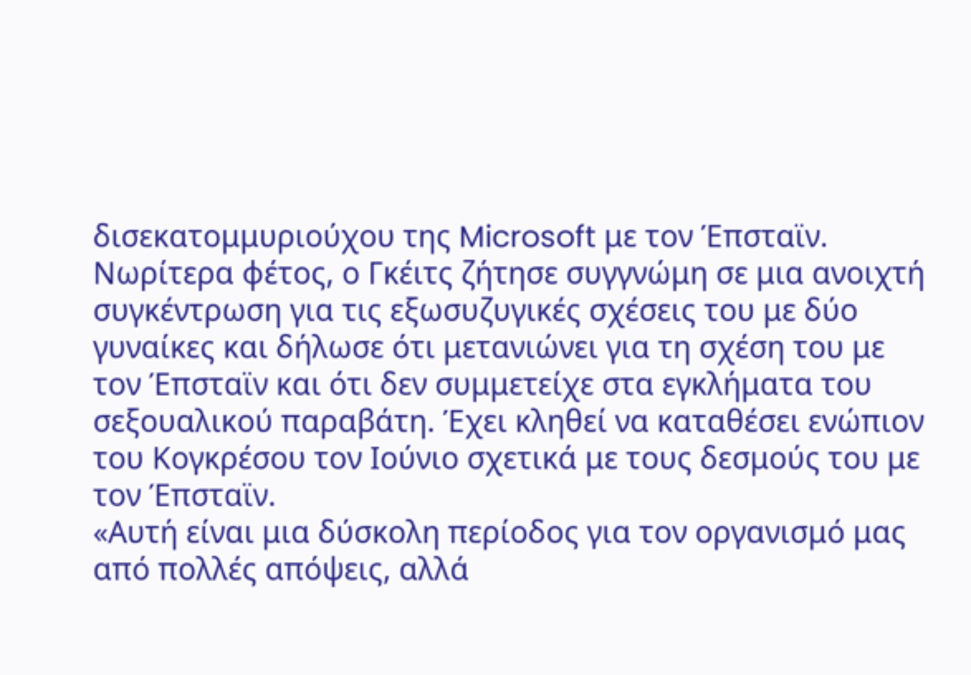δισεκατομμυριούχου της Microsoft με τον Έπσταϊν.
Νωρίτερα φέτος, ο Γκέιτς ζήτησε συγγνώμη σε μια ανοιχτή συγκέντρωση για τις εξωσυζυγικές σχέσεις του με δύο γυναίκες και δήλωσε ότι μετανιώνει για τη σχέση του με τον Έπσταϊν και ότι δεν συμμετείχε στα εγκλήματα του σεξουαλικού παραβάτη. Έχει κληθεί να καταθέσει ενώπιον του Κογκρέσου τον Ιούνιο σχετικά με τους δεσμούς του με τον Έπσταϊν.
«Αυτή είναι μια δύσκολη περίοδος για τον οργανισμό μας από πολλές απόψεις, αλλά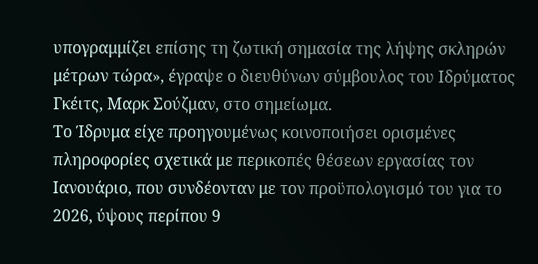υπογραμμίζει επίσης τη ζωτική σημασία της λήψης σκληρών μέτρων τώρα», έγραψε ο διευθύνων σύμβουλος του Ιδρύματος Γκέιτς, Μαρκ Σούζμαν, στο σημείωμα.
Το Ίδρυμα είχε προηγουμένως κοινοποιήσει ορισμένες πληροφορίες σχετικά με περικοπές θέσεων εργασίας τον Ιανουάριο, που συνδέονταν με τον προϋπολογισμό του για το 2026, ύψους περίπου 9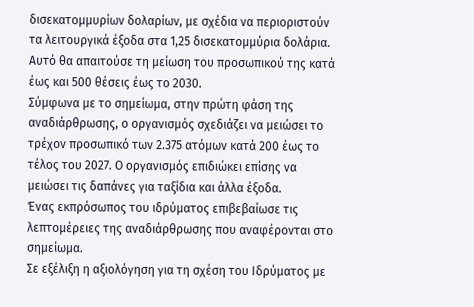δισεκατομμυρίων δολαρίων, με σχέδια να περιοριστούν τα λειτουργικά έξοδα στα 1,25 δισεκατομμύρια δολάρια. Αυτό θα απαιτούσε τη μείωση του προσωπικού της κατά έως και 500 θέσεις έως το 2030.
Σύμφωνα με το σημείωμα, στην πρώτη φάση της αναδιάρθρωσης, ο οργανισμός σχεδιάζει να μειώσει το τρέχον προσωπικό των 2.375 ατόμων κατά 200 έως το τέλος του 2027. Ο οργανισμός επιδιώκει επίσης να μειώσει τις δαπάνες για ταξίδια και άλλα έξοδα.
Ένας εκπρόσωπος του ιδρύματος επιβεβαίωσε τις λεπτομέρειες της αναδιάρθρωσης που αναφέρονται στο σημείωμα.
Σε εξέλιξη η αξιολόγηση για τη σχέση του Ιδρύματος με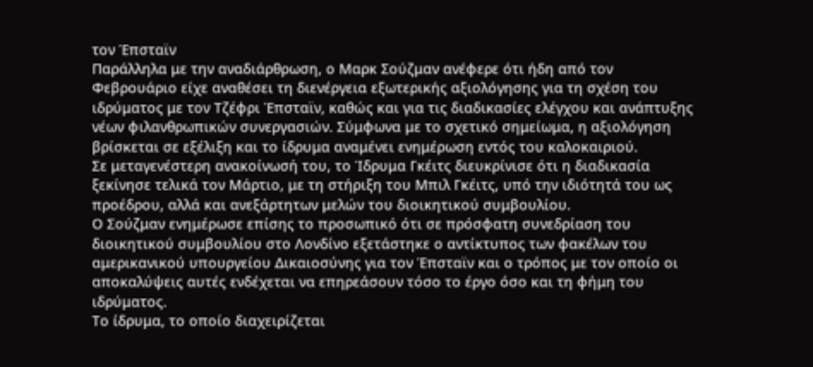τον Έπσταϊν
Παράλληλα με την αναδιάρθρωση, ο Μαρκ Σούζμαν ανέφερε ότι ήδη από τον Φεβρουάριο είχε αναθέσει τη διενέργεια εξωτερικής αξιολόγησης για τη σχέση του ιδρύματος με τον Τζέφρι Έπσταϊν, καθώς και για τις διαδικασίες ελέγχου και ανάπτυξης νέων φιλανθρωπικών συνεργασιών. Σύμφωνα με το σχετικό σημείωμα, η αξιολόγηση βρίσκεται σε εξέλιξη και το ίδρυμα αναμένει ενημέρωση εντός του καλοκαιριού.
Σε μεταγενέστερη ανακοίνωσή του, το Ίδρυμα Γκέιτς διευκρίνισε ότι η διαδικασία ξεκίνησε τελικά τον Μάρτιο, με τη στήριξη του Μπιλ Γκέιτς, υπό την ιδιότητά του ως προέδρου, αλλά και ανεξάρτητων μελών του διοικητικού συμβουλίου.
Ο Σούζμαν ενημέρωσε επίσης το προσωπικό ότι σε πρόσφατη συνεδρίαση του διοικητικού συμβουλίου στο Λονδίνο εξετάστηκε ο αντίκτυπος των φακέλων του αμερικανικού υπουργείου Δικαιοσύνης για τον Έπσταϊν και ο τρόπος με τον οποίο οι αποκαλύψεις αυτές ενδέχεται να επηρεάσουν τόσο το έργο όσο και τη φήμη του ιδρύματος.
Το ίδρυμα, το οποίο διαχειρίζεται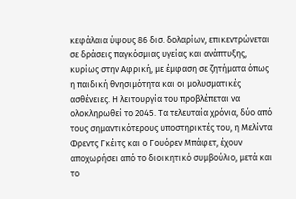κεφάλαια ύψους 86 δισ. δολαρίων, επικεντρώνεται σε δράσεις παγκόσμιας υγείας και ανάπτυξης, κυρίως στην Αφρική, με έμφαση σε ζητήματα όπως η παιδική θνησιμότητα και οι μολυσματικές ασθένειες. Η λειτουργία του προβλέπεται να ολοκληρωθεί το 2045. Τα τελευταία χρόνια, δύο από τους σημαντικότερους υποστηρικτές του, η Μελίντα Φρεντς Γκέιτς και ο Γουόρεν Μπάφετ, έχουν αποχωρήσει από το διοικητικό συμβούλιο, μετά και το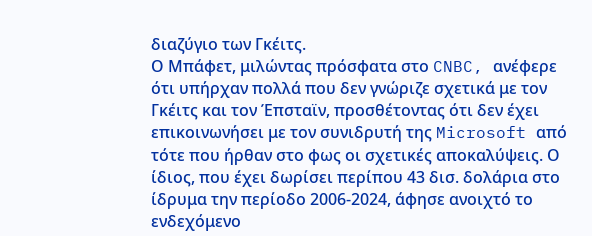διαζύγιο των Γκέιτς.
Ο Μπάφετ, μιλώντας πρόσφατα στο CNBC, ανέφερε ότι υπήρχαν πολλά που δεν γνώριζε σχετικά με τον Γκέιτς και τον Έπσταϊν, προσθέτοντας ότι δεν έχει επικοινωνήσει με τον συνιδρυτή της Microsoft από τότε που ήρθαν στο φως οι σχετικές αποκαλύψεις. Ο ίδιος, που έχει δωρίσει περίπου 43 δισ. δολάρια στο ίδρυμα την περίοδο 2006-2024, άφησε ανοιχτό το ενδεχόμενο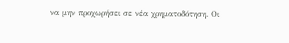να μην προχωρήσει σε νέα χρηματοδότηση. Οι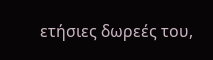ετήσιες δωρεές του,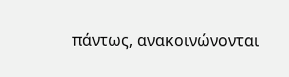πάντως, ανακοινώνονται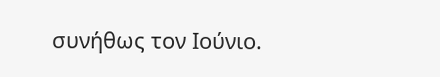συνήθως τον Ιούνιο.